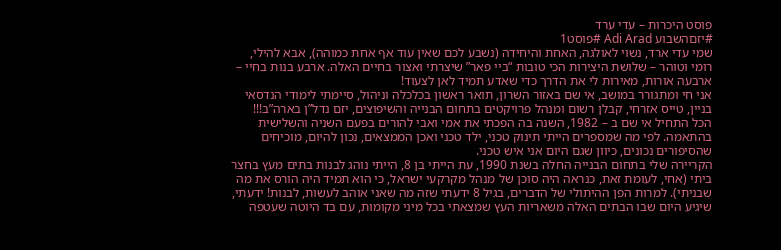פוסט היכרות – עדי ערד
#יזםהשבוע Adi Arad #פוסט1
שמי עדי ארד, נשוי לאולגה, האחת והיחידה (נשבע לכם שאין עוד אף אחת כמוהה), אבא להילי, רומי וטוהר – שלושת היצירות הכי טובות “ביי פאר” שיצרתי ואצור בחיים האלה. ארבע בנות בחיי – ארבעה אורות, מאירות לי את הדרך כדי שאדע תמיד לאן לצעוד!
אני חי ומתגורר במושב, אי שם באזור השרון, תואר ראשון בכלכלה וניהול, סיימתי לימודי הנדסאי בניין, טייס אזרחי, קבלן רשום ומנהל פרויקטים בתחום הבנייה והשיפוצים, יזם נדל”ן בארה”ב!!!
הכל התחיל אי שם ב – 1982, השנה בה הפכתי את אמי ואבי להורים בפעם השניה והשלישית בהתאמה. לפי מה שמספרים הייתי תינוק טכני, ילד טכני ואכן הממצאים, נכון להיום, מוכיחים שהסיפורים נכונים, כיוון שגם היום אני איש טכני.
הקריירה שלי בתחום הבנייה החלה בשנת 1990, עת הייתי בן 8, הייתי נוהג לבנות בתים מעץ בחצר ביתי (אחי, לעומת זאת, כנראה היה סוכן של מנהל מקרקעי ישראל, כי הוא תמיד היה הורס את מה שבניתי). למרות הפן ההיתולי של הדברים, בגיל 8 ידעתי שזה מה שאני אוהב לעשות, לבנות! ידעתי, שיגיע היום שבו הבתים האלה משאריות העץ שמצאתי בכל מיני מקומות, עם בד היוטה שעטפה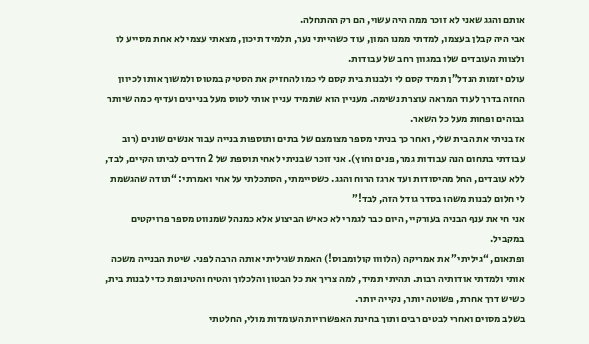אותם והגג שאני לא זוכר ממה היה עשוי, הם רק ההתחלה.
אבי היה קבלן בעצמו, למדתי ממנו המון, עוד כשהייתי נער, תלמיד תיכון, מצאתי עצמי לא אחת מסייע לו ולצוות העובדים שלו במגוון רחב של עבודות.
עולם יזמות הנדל”ן תמיד קסם לי ולבנות בית קסם לי כמו להחזיק את הסטיק במטוס ולמשוך אותו לכיוון החזה בדרך לעוד המראה עוצרת נשימה. מעניין הוא שתמיד עניין אותי לטוס מעל בניינים ועדיף כמה שיותר גבוהים ופחות מעל כל השאר.
אז בניתי את הבית שלי, ואחר כך בניתי מספר מצומצם של בתים ותוספות בנייה עבור אנשים שונים (רוב עבודתי בתחום הנה עבודות גמר, פנים וחוץ). אני זוכר שבניתי לאחי תוספת של 2 חדרים לביתו הקיים, לבד, ללא עובדים, החל מהיסודות ועד ארגז הרוח והגג. כשסיימתי, הסתכלתי על אחי ואמרתי: “תודה שהגשמת לי חלום לבנות משהו בסדר גודל הזה, לבד!”
אני חי את ענף הבניה בעורקיי, היום כבר לגמרי לא כאיש הביצוע אלא כמנהל שמנווט מספר פרויקטים במקביל.
ופתאום, “גיליתי” את אמריקה (הלוווו קולומבוס!) האמת שגיליתי אותה הרבה לפני. שיטת הבנייה משכה אותי ולמדתי אודותיה רבות. תהיתי תמיד, למה צריך את כל הבטון והלכלוך והטיח והטינופת כדי לבנות בית, כשיש דרך אחרת, פשוטה יותר, נקייה יותר.
בשלב מסוים ואחרי לבטים רבים ותוך בחינת האפשרויות העומדות מולי, החלטתי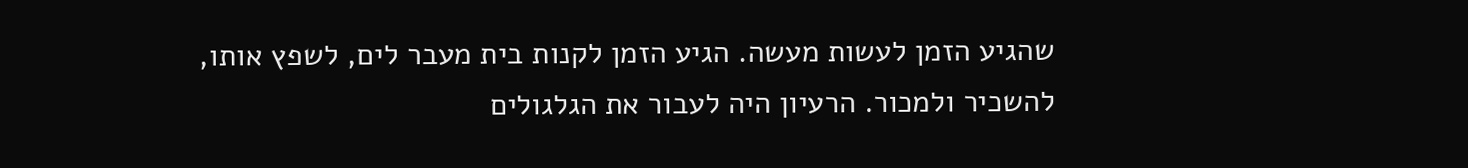שהגיע הזמן לעשות מעשה. הגיע הזמן לקנות בית מעבר לים, לשפץ אותו, להשכיר ולמכור. הרעיון היה לעבור את הגלגולים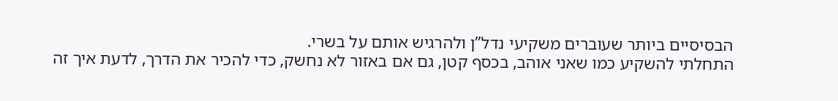הבסיסיים ביותר שעוברים משקיעי נדל”ן ולהרגיש אותם על בשרי.
התחלתי להשקיע כמו שאני אוהב, בכסף קטן, גם אם באזור לא נחשק, כדי להכיר את הדרך, לדעת איך זה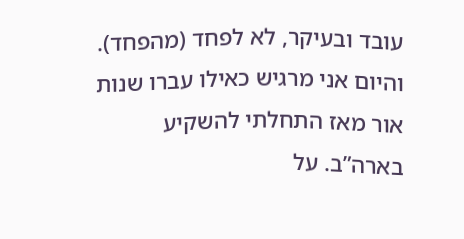עובד ובעיקר, לא לפחד (מהפחד). והיום אני מרגיש כאילו עברו שנות אור מאז התחלתי להשקיע בארה”ב. על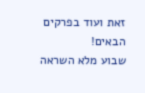זאת ועוד בפרקים הבאים!
שבוע מלא השראה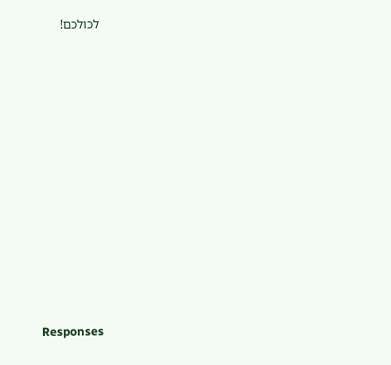לכולכם!


















Responses